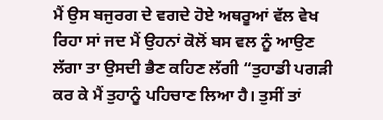ਮੈਂ ਉਸ ਬਜੁਰਗ ਦੇ ਵਗਦੇ ਹੋਏ ਅਥਰੂਆਂ ਵੱਲ ਵੇਖ ਰਿਹਾ ਸਾਂ ਜਦ ਮੈਂ ਉਹਨਾਂ ਕੋਲੋਂ ਬਸ ਵਲ ਨੂੰ ਆਉਣ ਲੱਗਾ ਤਾ ਉਸਦੀ ਭੈਣ ਕਹਿਣ ਲੱਗੀ “ਤੁਹਾਡੀ ਪਗੜੀ ਕਰ ਕੇ ਮੈਂ ਤੁਹਾਨੂੰ ਪਹਿਚਾਣ ਲਿਆ ਹੈ। ਤੁਸੀਂ ਤਾਂ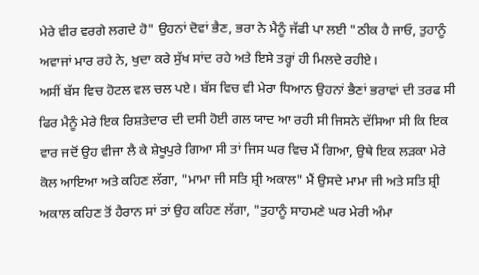ਮੇਰੇ ਵੀਰ ਵਰਗੇ ਲਗਦੇ ਹੋ" ਉਹਨਾਂ ਦੋਵਾਂ ਭੈਣ, ਭਰਾ ਨੇ ਮੈਨੂੰ ਜੱਫੀ ਪਾ ਲਈ "ਠੀਕ ਹੈ ਜਾਓ, ਤੁਹਾਨੂੰ ਅਵਾਜਾਂ ਮਾਰ ਰਹੇ ਨੇ, ਖੁਦਾ ਕਰੇ ਸੁੱਖ ਸਾਂਦ ਰਹੇ ਅਤੇ ਇਸੇ ਤਰ੍ਹਾਂ ਹੀ ਮਿਲਦੇ ਰਹੀਏ।
ਅਸੀਂ ਬੱਸ ਵਿਚ ਹੋਟਲ ਵਲ ਚਲ ਪਏ। ਬੱਸ ਵਿਚ ਵੀ ਮੇਰਾ ਧਿਆਨ ਉਹਨਾਂ ਭੈਣਾਂ ਭਰਾਵਾਂ ਦੀ ਤਰਫ ਸੀ ਫਿਰ ਮੈਨੂੰ ਮੇਰੇ ਇਕ ਰਿਸ਼ਤੇਦਾਰ ਦੀ ਦਸੀ ਹੋਈ ਗਲ ਯਾਦ ਆ ਰਹੀ ਸੀ ਜਿਸਨੇ ਦੱਸਿਆ ਸੀ ਕਿ ਇਕ ਵਾਰ ਜਦੋਂ ਉਹ ਵੀਜਾ ਲੈ ਕੇ ਸ਼ੇਖੂਪੁਰੇ ਗਿਆ ਸੀ ਤਾਂ ਜਿਸ ਘਰ ਵਿਚ ਮੈਂ ਗਿਆ, ਉਥੇ ਇਕ ਲੜਕਾ ਮੇਰੇ ਕੋਲ ਆਇਆ ਅਤੇ ਕਹਿਣ ਲੱਗਾ, "ਮਾਮਾ ਜੀ ਸਤਿ ਸ਼੍ਰੀ ਅਕਾਲ" ਮੈਂ ਉਸਦੇ ਮਾਮਾ ਜੀ ਅਤੇ ਸਤਿ ਸ਼੍ਰੀ ਅਕਾਲ ਕਹਿਣ ਤੋਂ ਹੈਰਾਨ ਸਾਂ ਤਾਂ ਉਹ ਕਹਿਣ ਲੱਗਾ, "ਤੁਹਾਨੂੰ ਸਾਹਮਣੇ ਘਰ ਮੇਰੀ ਅੰਮਾ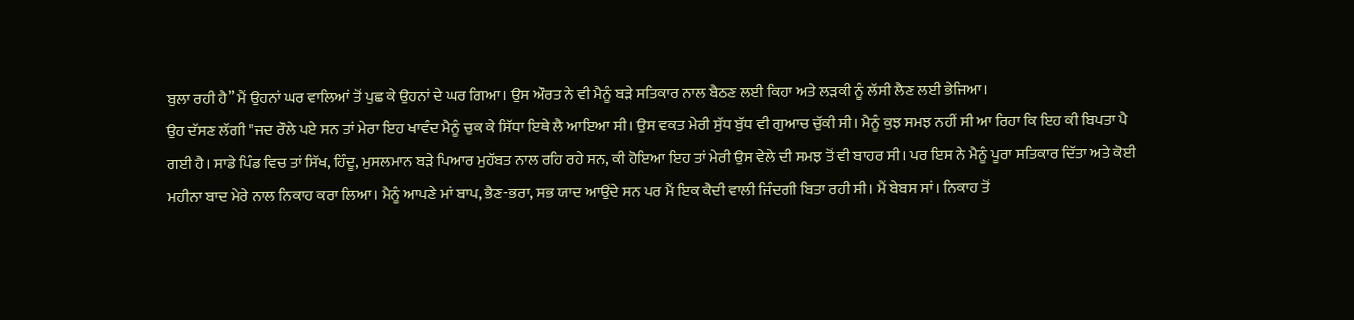ਬੁਲਾ ਰਹੀ ਹੈ” ਮੈਂ ਉਹਨਾਂ ਘਰ ਵਾਲਿਆਂ ਤੋਂ ਪੁਛ ਕੇ ਉਹਨਾਂ ਦੇ ਘਰ ਗਿਆ। ਉਸ ਔਰਤ ਨੇ ਵੀ ਮੈਨੂੰ ਬੜੇ ਸਤਿਕਾਰ ਨਾਲ ਬੈਠਣ ਲਈ ਕਿਹਾ ਅਤੇ ਲੜਕੀ ਨੂੰ ਲੱਸੀ ਲੈਣ ਲਈ ਭੇਜਿਆ।
ਉਹ ਦੱਸਣ ਲੱਗੀ "ਜਦ ਰੌਲੇ ਪਏ ਸਨ ਤਾਂ ਮੇਰਾ ਇਹ ਖਾਵੰਦ ਮੈਨੂੰ ਚੁਕ ਕੇ ਸਿੱਧਾ ਇਥੇ ਲੈ ਆਇਆ ਸੀ। ਉਸ ਵਕਤ ਮੇਰੀ ਸੁੱਧ ਬੁੱਧ ਵੀ ਗੁਆਚ ਚੁੱਕੀ ਸੀ। ਮੈਨੂੰ ਕੁਝ ਸਮਝ ਨਹੀਂ ਸੀ ਆ ਰਿਹਾ ਕਿ ਇਹ ਕੀ ਬਿਪਤਾ ਪੈ ਗਈ ਹੈ। ਸਾਡੇ ਪਿੰਡ ਵਿਚ ਤਾਂ ਸਿੱਖ, ਹਿੰਦੂ, ਮੁਸਲਮਾਨ ਬੜੇ ਪਿਆਰ ਮੁਹੱਬਤ ਨਾਲ ਰਹਿ ਰਹੇ ਸਨ, ਕੀ ਹੋਇਆ ਇਹ ਤਾਂ ਮੇਰੀ ਉਸ ਵੇਲੇ ਦੀ ਸਮਝ ਤੋਂ ਵੀ ਬਾਹਰ ਸੀ। ਪਰ ਇਸ ਨੇ ਮੈਨੂੰ ਪੂਰਾ ਸਤਿਕਾਰ ਦਿੱਤਾ ਅਤੇ ਕੋਈ ਮਹੀਨਾ ਬਾਦ ਮੇਰੇ ਨਾਲ ਨਿਕਾਹ ਕਰਾ ਲਿਆ। ਮੈਨੂੰ ਆਪਣੇ ਮਾਂ ਬਾਪ, ਭੈਣ-ਭਰਾ, ਸਭ ਯਾਦ ਆਉਂਦੇ ਸਨ ਪਰ ਮੈਂ ਇਕ ਕੈਦੀ ਵਾਲੀ ਜਿੰਦਗੀ ਬਿਤਾ ਰਹੀ ਸੀ। ਮੈਂ ਬੇਬਸ ਸਾਂ। ਨਿਕਾਹ ਤੋਂ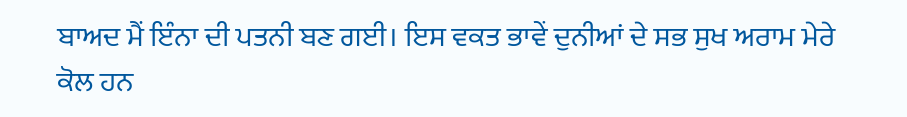ਬਾਅਦ ਮੈਂ ਇੰਨਾ ਦੀ ਪਤਨੀ ਬਣ ਗਈ। ਇਸ ਵਕਤ ਭਾਵੇਂ ਦੁਨੀਆਂ ਦੇ ਸਭ ਸੁਖ ਅਰਾਮ ਮੇਰੇ ਕੋਲ ਹਨ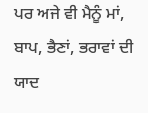ਪਰ ਅਜੇ ਵੀ ਮੈਨੂੰ ਮਾਂ, ਬਾਪ, ਭੈਣਾਂ, ਭਰਾਵਾਂ ਦੀ ਯਾਦ